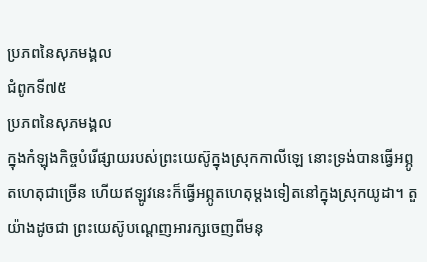ប្រភពនៃសុភមង្គល
ជំពូកទី៧៥
ប្រភពនៃសុភមង្គល
ក្នុងកំឡុងកិច្ចបំរើផ្សាយរបស់ព្រះយេស៊ូក្នុងស្រុកកាលីឡេ នោះទ្រង់បានធ្វើអព្ភូតហេតុជាច្រើន ហើយឥឡូវនេះក៏ធ្វើអព្ភូតហេតុម្ដងទៀតនៅក្នុងស្រុកយូដា។ តួយ៉ាងដូចជា ព្រះយេស៊ូបណ្ដេញអារក្សចេញពីមនុ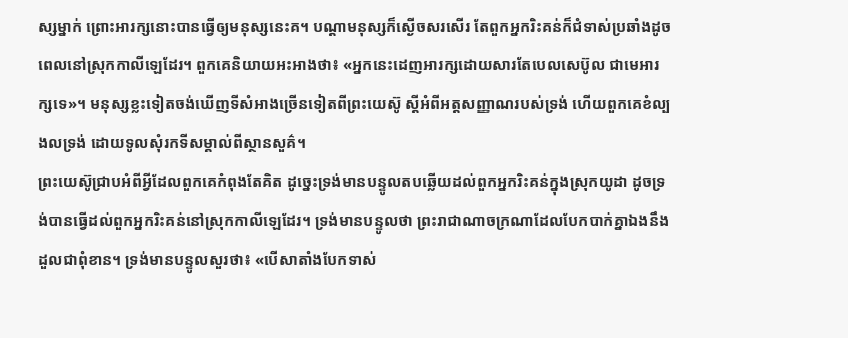ស្សម្នាក់ ព្រោះអារក្សនោះបានធ្វើឲ្យមនុស្សនេះគ។ បណ្ដាមនុស្សក៏ស្ងើចសរសើរ តែពួកអ្នករិះគន់ក៏ជំទាស់ប្រឆាំងដូចពេលនៅស្រុកកាលីឡេដែរ។ ពួកគេនិយាយអះអាងថា៖ «អ្នកនេះដេញអារក្សដោយសារតែបេលសេប៊ូល ជាមេអារក្សទេ»។ មនុស្សខ្លះទៀតចង់ឃើញទីសំអាងច្រើនទៀតពីព្រះយេស៊ូ ស្តីអំពីអត្តសញ្ញាណរបស់ទ្រង់ ហើយពួកគេខំល្បងលទ្រង់ ដោយទូលសុំរកទីសម្គាល់ពីស្ថានសួគ៌។
ព្រះយេស៊ូជ្រាបអំពីអ្វីដែលពួកគេកំពុងតែគិត ដូច្នេះទ្រង់មានបន្ទូលតបឆ្លើយដល់ពួកអ្នករិះគន់ក្នុងស្រុកយូដា ដូចទ្រង់បានធ្វើដល់ពួកអ្នករិះគន់នៅស្រុកកាលីឡេដែរ។ ទ្រង់មានបន្ទូលថា ព្រះរាជាណាចក្រណាដែលបែកបាក់គ្នាឯងនឹងដួលជាពុំខាន។ ទ្រង់មានបន្ទូលសួរថា៖ «បើសាតាំងបែកទាស់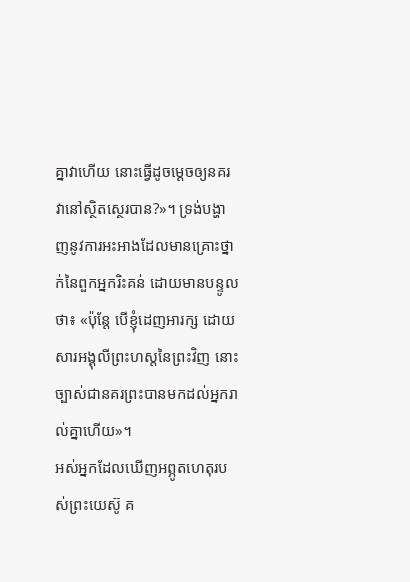គ្នាវាហើយ នោះធ្វើដូចម្ដេចឲ្យនគរវានៅស្ថិតស្ថេរបាន?»។ ទ្រង់បង្ហាញនូវការអះអាងដែលមានគ្រោះថ្នាក់នៃពួកអ្នករិះគន់ ដោយមានបន្ទូលថា៖ «ប៉ុន្តែ បើខ្ញុំដេញអារក្ស ដោយសារអង្គុលីព្រះហស្តនៃព្រះវិញ នោះច្បាស់ជានគរព្រះបានមកដល់អ្នករាល់គ្នាហើយ»។
អស់អ្នកដែលឃើញអព្ភូតហេតុរបស់ព្រះយេស៊ូ គ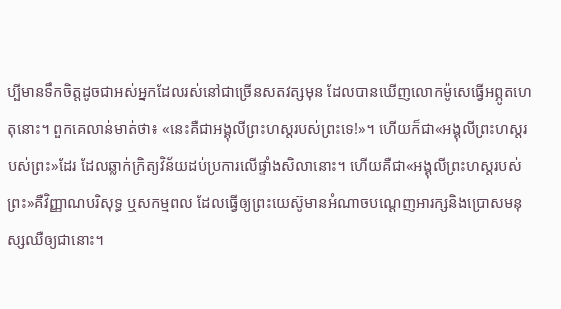ប្បីមានទឹកចិត្តដូចជាអស់អ្នកដែលរស់នៅជាច្រើនសតវត្សមុន ដែលបានឃើញលោកម៉ូសេធ្វើអព្ភូតហេតុនោះ។ ពួកគេលាន់មាត់ថា៖ «នេះគឺជាអង្គុលីព្រះហស្តរបស់ព្រះទេ!»។ ហើយក៏ជា«អង្គុលីព្រះហស្តរបស់ព្រះ»ដែរ ដែលឆ្លាក់ក្រិត្យវិន័យដប់ប្រការលើផ្ទាំងសិលានោះ។ ហើយគឺជា«អង្គុលីព្រះហស្តរបស់ព្រះ»គឺវិញ្ញាណបរិសុទ្ធ ឬសកម្មពល ដែលធ្វើឲ្យព្រះយេស៊ូមានអំណាចបណ្ដេញអារក្សនិងប្រោសមនុស្សឈឺឲ្យជានោះ។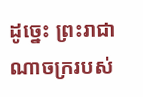ដូច្នេះ ព្រះរាជាណាចក្ររបស់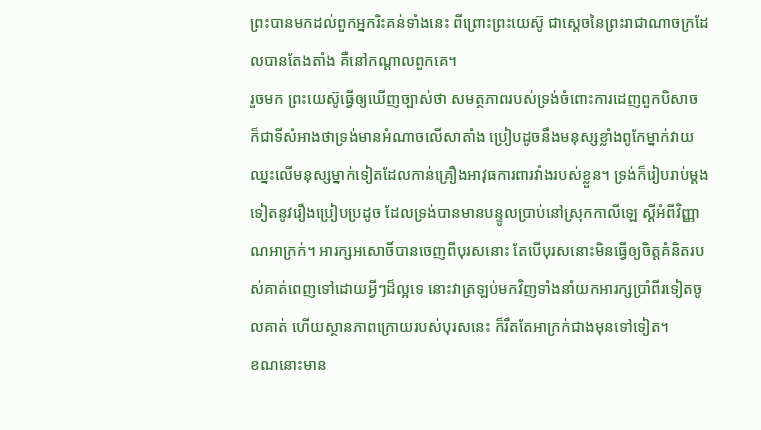ព្រះបានមកដល់ពួកអ្នករិះគន់ទាំងនេះ ពីព្រោះព្រះយេស៊ូ ជាស្តេចនៃព្រះរាជាណាចក្រដែលបានតែងតាំង គឺនៅកណ្ដាលពួកគេ។
រួចមក ព្រះយេស៊ូធ្វើឲ្យឃើញច្បាស់ថា សមត្ថភាពរបស់ទ្រង់ចំពោះការដេញពួកបិសាច ក៏ជាទីសំអាងថាទ្រង់មានអំណាចលើសាតាំង ប្រៀបដូចនឹងមនុស្សខ្លាំងពូកែម្នាក់វាយឈ្នះលើមនុស្សម្នាក់ទៀតដែលកាន់គ្រឿងអាវុធការពារវាំងរបស់ខ្លួន។ ទ្រង់ក៏រៀបរាប់ម្ដងទៀតនូវរឿងប្រៀបប្រដូច ដែលទ្រង់បានមានបន្ទូលប្រាប់នៅស្រុកកាលីឡេ ស្តីអំពីវិញ្ញាណអាក្រក់។ អារក្សអសោចិ៍បានចេញពីបុរសនោះ តែបើបុរសនោះមិនធ្វើឲ្យចិត្តគំនិតរបស់គាត់ពេញទៅដោយអ្វីៗដ៏ល្អទេ នោះវាត្រឡប់មកវិញទាំងនាំយកអារក្សប្រាំពីរទៀតចូលគាត់ ហើយស្ថានភាពក្រោយរបស់បុរសនេះ ក៏រឹតតែអាក្រក់ជាងមុនទៅទៀត។
ខណនោះមាន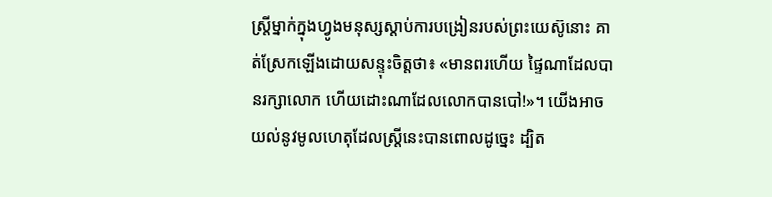ស្ត្រីម្នាក់ក្នុងហ្វូងមនុស្សស្ដាប់ការបង្រៀនរបស់ព្រះយេស៊ូនោះ គាត់ស្រែកឡើងដោយសន្ទុះចិត្តថា៖ «មានពរហើយ ផ្ទៃណាដែលបានរក្សាលោក ហើយដោះណាដែលលោកបានបៅ!»។ យើងអាចយល់នូវមូលហេតុដែលស្ត្រីនេះបានពោលដូច្នេះ ដ្បិត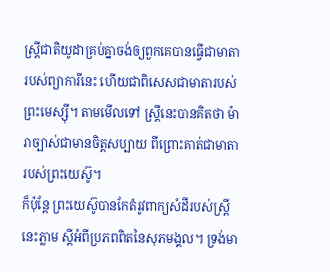ស្ត្រីជាតិយូដាគ្រប់គ្នាចង់ឲ្យពួកគេបានធ្វើជាមាតារបស់ព្យាការីនេះ ហើយជាពិសេសជាមាតារបស់ព្រះមេស្ស៊ី។ តាមមើលទៅ ស្ត្រីនេះបានគិតថា ម៉ារាច្បាស់ជាមានចិត្តសប្បាយ ពីព្រោះគាត់ជាមាតារបស់ព្រះយេស៊ូ។
ក៏ប៉ុន្តែ ព្រះយេស៊ូបានកែតំរូវពាក្យសំដីរបស់ស្ត្រីនេះភ្លាម ស្តីអំពីប្រភពពិតនៃសុភមង្គល។ ទ្រង់មា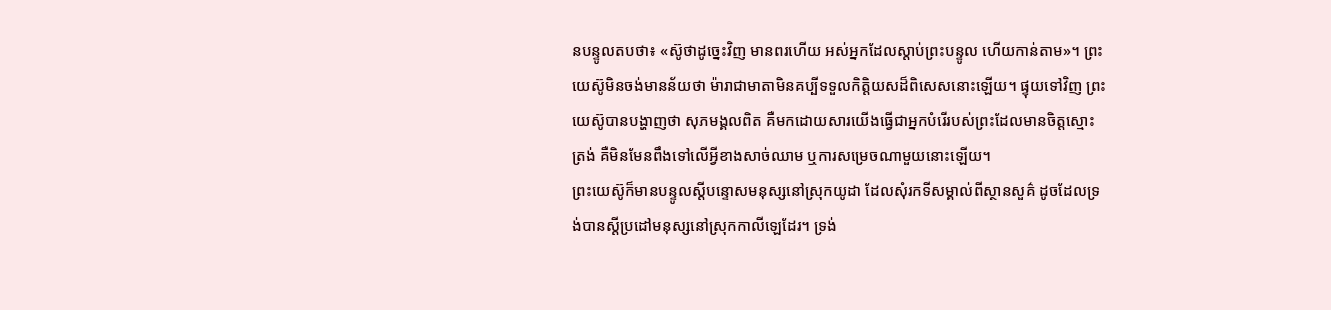នបន្ទូលតបថា៖ «ស៊ូថាដូច្នេះវិញ មានពរហើយ អស់អ្នកដែលស្ដាប់ព្រះបន្ទូល ហើយកាន់តាម»។ ព្រះយេស៊ូមិនចង់មានន័យថា ម៉ារាជាមាតាមិនគប្បីទទួលកិត្ដិយសដ៏ពិសេសនោះឡើយ។ ផ្ទុយទៅវិញ ព្រះយេស៊ូបានបង្ហាញថា សុភមង្គលពិត គឺមកដោយសារយើងធ្វើជាអ្នកបំរើរបស់ព្រះដែលមានចិត្តស្មោះត្រង់ គឺមិនមែនពឹងទៅលើអ្វីខាងសាច់ឈាម ឬការសម្រេចណាមួយនោះឡើយ។
ព្រះយេស៊ូក៏មានបន្ទូលស្តីបន្ទោសមនុស្សនៅស្រុកយូដា ដែលសុំរកទីសម្គាល់ពីស្ថានសួគ៌ ដូចដែលទ្រង់បានស្តីប្រដៅមនុស្សនៅស្រុកកាលីឡេដែរ។ ទ្រង់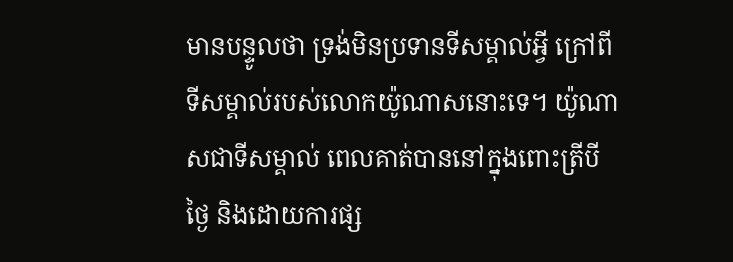មានបន្ទូលថា ទ្រង់មិនប្រទានទីសម្គាល់អ្វី ក្រៅពីទីសម្គាល់របស់លោកយ៉ូណាសនោះទេ។ យ៉ូណាសជាទីសម្គាល់ ពេលគាត់បាននៅក្នុងពោះត្រីបីថ្ងៃ និងដោយការផ្ស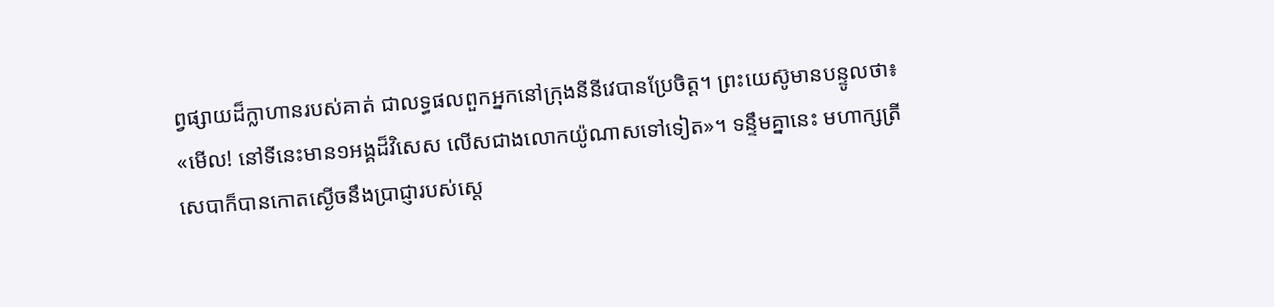ព្វផ្សាយដ៏ក្លាហានរបស់គាត់ ជាលទ្ធផលពួកអ្នកនៅក្រុងនីនីវេបានប្រែចិត្ត។ ព្រះយេស៊ូមានបន្ទូលថា៖ «មើល! នៅទីនេះមាន១អង្គដ៏វិសេស លើសជាងលោកយ៉ូណាសទៅទៀត»។ ទន្ទឹមគ្នានេះ មហាក្សត្រីសេបាក៏បានកោតស្ងើចនឹងប្រាជ្ញារបស់ស្តេ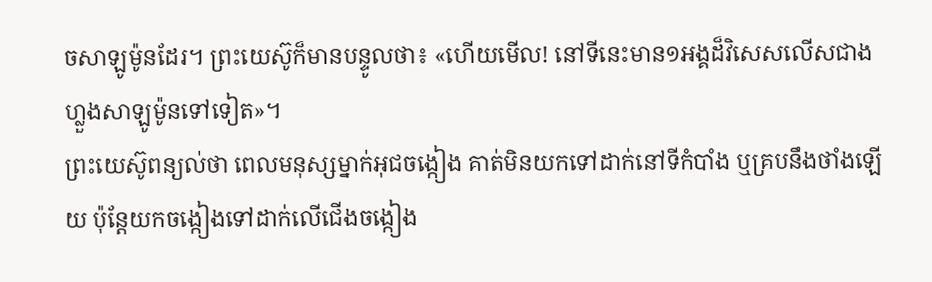ចសាឡូម៉ូនដែរ។ ព្រះយេស៊ូក៏មានបន្ទូលថា៖ «ហើយមើល! នៅទីនេះមាន១អង្គដ៏វិសេសលើសជាងហ្លួងសាឡូម៉ូនទៅទៀត»។
ព្រះយេស៊ូពន្យល់ថា ពេលមនុស្សម្នាក់អុជចង្កៀង គាត់មិនយកទៅដាក់នៅទីកំបាំង ឬគ្របនឹងថាំងឡើយ ប៉ុន្តែយកចង្កៀងទៅដាក់លើជើងចង្កៀង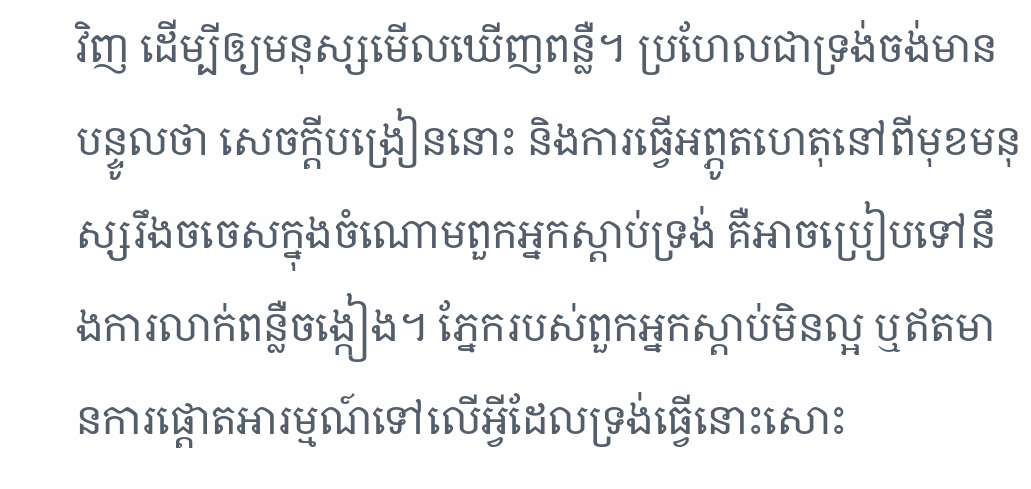វិញ ដើម្បីឲ្យមនុស្សមើលឃើញពន្លឺ។ ប្រហែលជាទ្រង់ចង់មានបន្ទូលថា សេចក្ដីបង្រៀននោះ និងការធ្វើអព្ភូតហេតុនៅពីមុខមនុស្សរឹងចចេសក្នុងចំណោមពួកអ្នកស្ដាប់ទ្រង់ គឺអាចប្រៀបទៅនឹងការលាក់ពន្លឺចង្កៀង។ ភ្នែករបស់ពួកអ្នកស្ដាប់មិនល្អ ឬឥតមានការផ្ដោតអារម្មណ៍ទៅលើអ្វីដែលទ្រង់ធ្វើនោះសោះ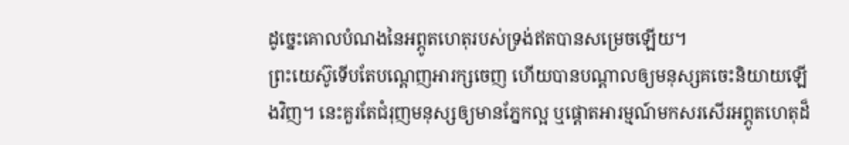ដូច្នេះគោលបំណងនៃអព្ភូតហេតុរបស់ទ្រង់ឥតបានសម្រេចឡើយ។
ព្រះយេស៊ូទើបតែបណ្ដេញអារក្សចេញ ហើយបានបណ្ដាលឲ្យមនុស្សគចេះនិយាយឡើងវិញ។ នេះគួរតែជំរុញមនុស្សឲ្យមានភ្នែកល្អ ឬផ្ដោតអារម្មណ៍មកសរសើរអព្ភូតហេតុដ៏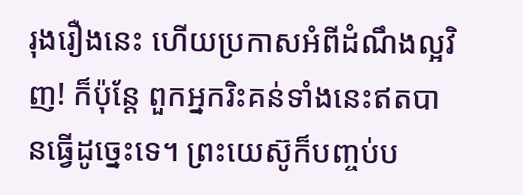រុងរឿងនេះ ហើយប្រកាសអំពីដំណឹងល្អវិញ! ក៏ប៉ុន្តែ ពួកអ្នករិះគន់ទាំងនេះឥតបានធ្វើដូច្នេះទេ។ ព្រះយេស៊ូក៏បញ្ចប់ប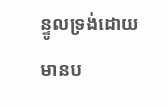ន្ទូលទ្រង់ដោយមានប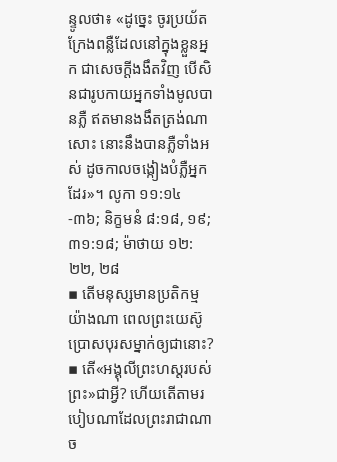ន្ទូលថា៖ «ដូច្នេះ ចូរប្រយ័ត ក្រែងពន្លឺដែលនៅក្នុងខ្លួនអ្នក ជាសេចក្ដីងងឹតវិញ បើសិនជារូបកាយអ្នកទាំងមូលបានភ្លឺ ឥតមានងងឹតត្រង់ណាសោះ នោះនឹងបានភ្លឺទាំងអស់ ដូចកាលចង្កៀងបំភ្លឺអ្នកដែរ»។ លូកា ១១:១៤-៣៦; និក្ខមនំ ៨:១៨, ១៩; ៣១:១៨; ម៉ាថាយ ១២:២២, ២៨
▪ តើមនុស្សមានប្រតិកម្មយ៉ាងណា ពេលព្រះយេស៊ូប្រោសបុរសម្នាក់ឲ្យជានោះ?
▪ តើ«អង្គុលីព្រះហស្តរបស់ព្រះ»ជាអ្វី? ហើយតើតាមរបៀបណាដែលព្រះរាជាណាច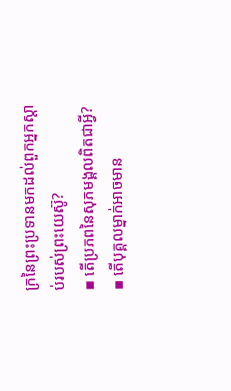ក្រនៃព្រះប្រទានមកដល់ពួកអ្នកស្ដាប់របស់ព្រះយេស៊ូ?
▪ តើប្រភពនៃសុភមង្គលពិតជាអ្វី?
▪ តើបុគ្គលម្នាក់អាចមាន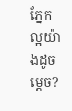ភ្នែកល្អយ៉ាងដូចម្ដេច?